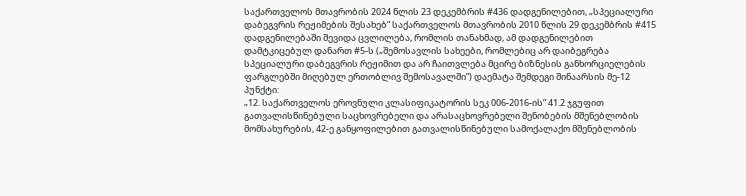საქართველოს მთავრობის 2024 წლის 23 დეკემბრის #436 დადგენილებით, „სპეციალური დაბეგვრის რეჟიმების შესახებ” საქართველოს მთავრობის 2010 წლის 29 დეკემბრის #415 დადგენილებაში შევიდა ცვლილება, რომლის თანახმად, ამ დადგენილებით დამტკიცებულ დანართ #5-ს („შემოსავლის სახეები, რომლებიც არ დაიბეგრება სპეციალური დაბეგვრის რეჟიმით და არ ჩაითვლება მცირე ბიზნესის განხორციელების ფარგლებში მიღებულ ერთობლივ შემოსავალში”) დაემატა შემდეგი შინაარსის მე-12 პუნქტი:
„12. საქართველოს ეროვნული კლასიფიკატორის სეკ 006-2016-ის” 41.2 ჯგუფით გათვალისწინებული საცხოვრებელი და არასაცხოვრებელი შენობების მშენებლობის მომსახურების, 42-ე განყოფილებით გათვალისწინებული სამოქალაქო მშენებლობის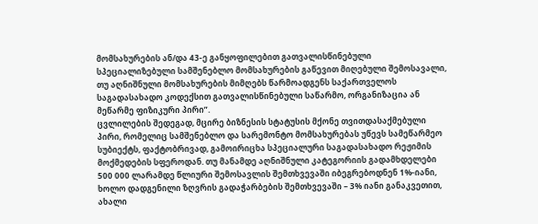მომსახურების ან/და 43-ე განყოფილებით გათვალისწინებული სპეციალიზებული სამშენებლო მომსახურების გაწევით მიღებული შემოსავალი, თუ აღნიშნული მომსახურების მიმღებს წარმოადგენს საქართველოს საგადასახადო კოდექსით გათვალისწინებული საწარმო, ორგანიზაცია ან მეწარმე ფიზიკური პირი”.
ცვლილების შედეგად, მცირე ბიზნესის სტატუსის მქონე თვითდასაქმებული პირი, რომელიც სამშენებლო და სარემონტო მომსახურებას უწევს სამეწარმეო სუბიექტს, ფაქტობრივად, გამოირიცხა სპეციალური საგადასახადო რეჟიმის მოქმედების სფეროდან. თუ მანამდე აღნიშნული კატეგორიის გადამხდელები 500 000 ლარამდე წლიური შემოსავლის შემთხვევაში იბეგრებოდნენ 1%-იანი, ხოლო დადგენილი ზღვრის გადაჭარბების შემთხვევაში – 3% იანი განაკვეთით, ახალი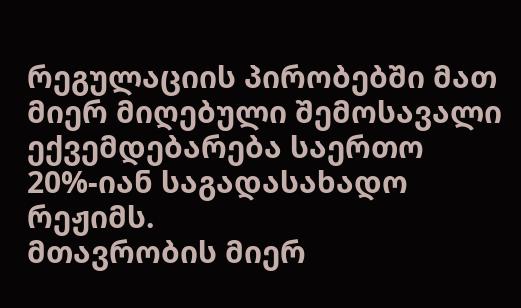რეგულაციის პირობებში მათ მიერ მიღებული შემოსავალი ექვემდებარება საერთო 20%-იან საგადასახადო რეჟიმს.
მთავრობის მიერ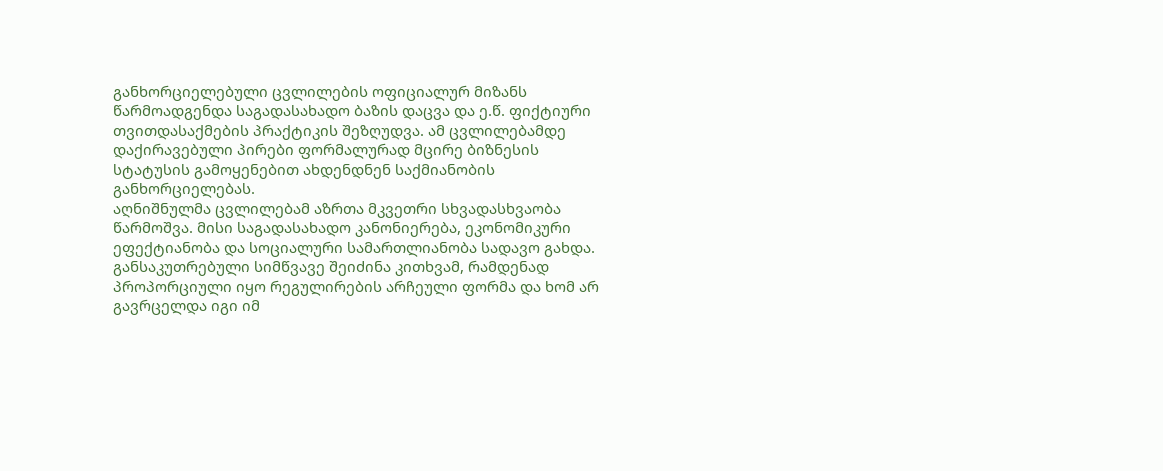განხორციელებული ცვლილების ოფიციალურ მიზანს წარმოადგენდა საგადასახადო ბაზის დაცვა და ე.წ. ფიქტიური თვითდასაქმების პრაქტიკის შეზღუდვა. ამ ცვლილებამდე დაქირავებული პირები ფორმალურად მცირე ბიზნესის სტატუსის გამოყენებით ახდენდნენ საქმიანობის განხორციელებას.
აღნიშნულმა ცვლილებამ აზრთა მკვეთრი სხვადასხვაობა წარმოშვა. მისი საგადასახადო კანონიერება, ეკონომიკური ეფექტიანობა და სოციალური სამართლიანობა სადავო გახდა. განსაკუთრებული სიმწვავე შეიძინა კითხვამ, რამდენად პროპორციული იყო რეგულირების არჩეული ფორმა და ხომ არ გავრცელდა იგი იმ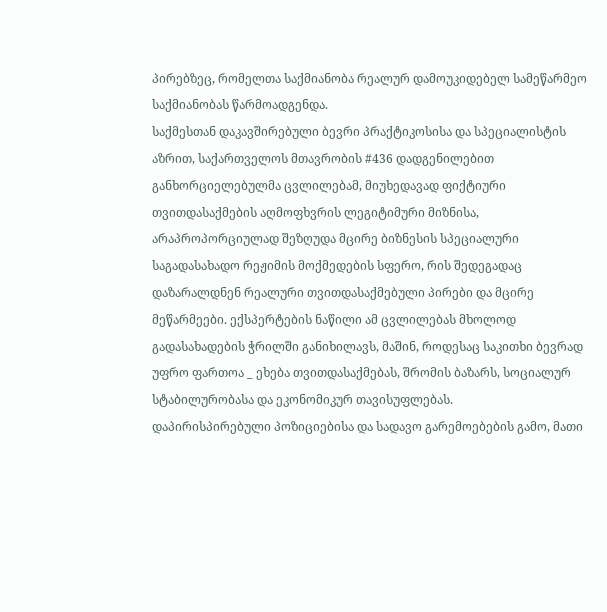პირებზეც, რომელთა საქმიანობა რეალურ დამოუკიდებელ სამეწარმეო საქმიანობას წარმოადგენდა.
საქმესთან დაკავშირებული ბევრი პრაქტიკოსისა და სპეციალისტის აზრით, საქართველოს მთავრობის #436 დადგენილებით განხორციელებულმა ცვლილებამ, მიუხედავად ფიქტიური თვითდასაქმების აღმოფხვრის ლეგიტიმური მიზნისა, არაპროპორციულად შეზღუდა მცირე ბიზნესის სპეციალური საგადასახადო რეჟიმის მოქმედების სფერო, რის შედეგადაც დაზარალდნენ რეალური თვითდასაქმებული პირები და მცირე მეწარმეები. ექსპერტების ნაწილი ამ ცვლილებას მხოლოდ გადასახადების ჭრილში განიხილავს, მაშინ, როდესაც საკითხი ბევრად უფრო ფართოა _ ეხება თვითდასაქმებას, შრომის ბაზარს, სოციალურ სტაბილურობასა და ეკონომიკურ თავისუფლებას.
დაპირისპირებული პოზიციებისა და სადავო გარემოებების გამო, მათი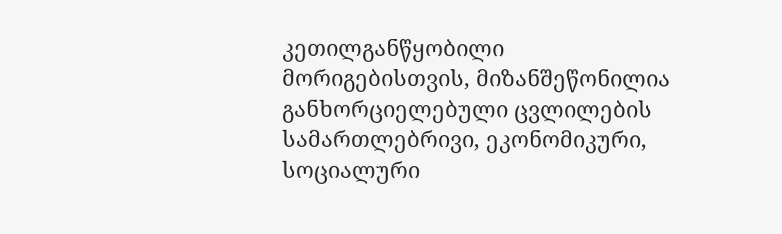კეთილგანწყობილი მორიგებისთვის, მიზანშეწონილია განხორციელებული ცვლილების სამართლებრივი, ეკონომიკური, სოციალური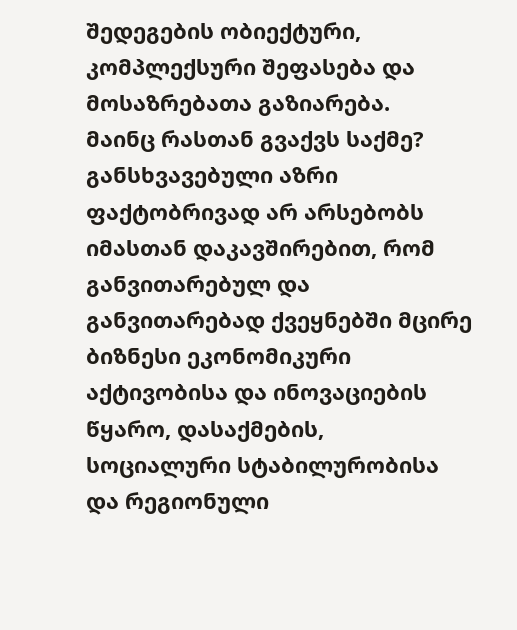შედეგების ობიექტური, კომპლექსური შეფასება და მოსაზრებათა გაზიარება.
მაინც რასთან გვაქვს საქმე?
განსხვავებული აზრი ფაქტობრივად არ არსებობს იმასთან დაკავშირებით, რომ განვითარებულ და განვითარებად ქვეყნებში მცირე ბიზნესი ეკონომიკური აქტივობისა და ინოვაციების წყარო, დასაქმების, სოციალური სტაბილურობისა და რეგიონული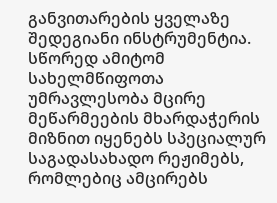განვითარების ყველაზე შედეგიანი ინსტრუმენტია. სწორედ ამიტომ სახელმწიფოთა უმრავლესობა მცირე მეწარმეების მხარდაჭერის მიზნით იყენებს სპეციალურ საგადასახადო რეჟიმებს, რომლებიც ამცირებს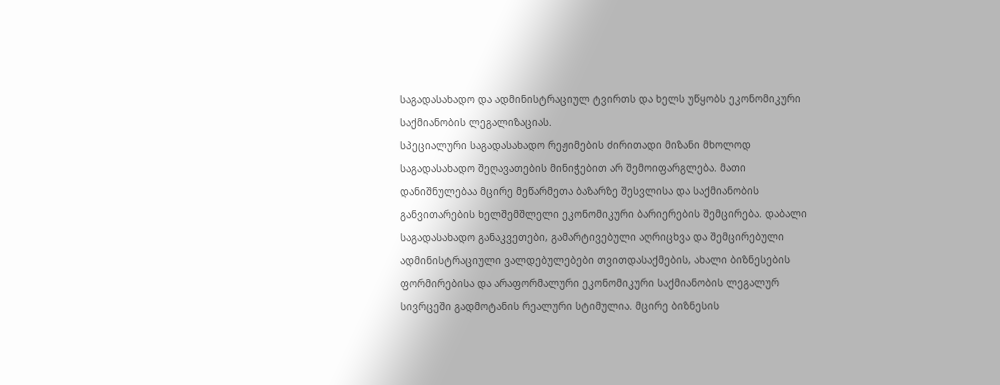საგადასახადო და ადმინისტრაციულ ტვირთს და ხელს უწყობს ეკონომიკური საქმიანობის ლეგალიზაციას.
სპეციალური საგადასახადო რეჟიმების ძირითადი მიზანი მხოლოდ საგადასახადო შეღავათების მინიჭებით არ შემოიფარგლება. მათი დანიშნულებაა მცირე მეწარმეთა ბაზარზე შესვლისა და საქმიანობის განვითარების ხელშემშლელი ეკონომიკური ბარიერების შემცირება. დაბალი საგადასახადო განაკვეთები, გამარტივებული აღრიცხვა და შემცირებული ადმინისტრაციული ვალდებულებები თვითდასაქმების, ახალი ბიზნესების ფორმირებისა და არაფორმალური ეკონომიკური საქმიანობის ლეგალურ სივრცეში გადმოტანის რეალური სტიმულია. მცირე ბიზნესის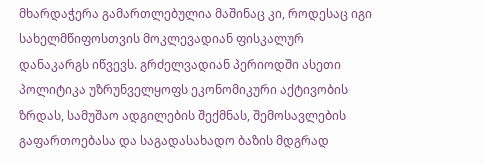მხარდაჭერა გამართლებულია მაშინაც კი, როდესაც იგი სახელმწიფოსთვის მოკლევადიან ფისკალურ დანაკარგს იწვევს. გრძელვადიან პერიოდში ასეთი პოლიტიკა უზრუნველყოფს ეკონომიკური აქტივობის ზრდას, სამუშაო ადგილების შექმნას, შემოსავლების გაფართოებასა და საგადასახადო ბაზის მდგრად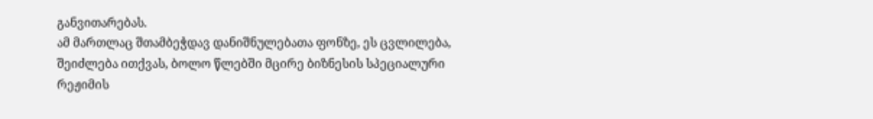განვითარებას.
ამ მართლაც შთამბეჭდავ დანიშნულებათა ფონზე, ეს ცვლილება, შეიძლება ითქვას, ბოლო წლებში მცირე ბიზნესის სპეციალური რეჟიმის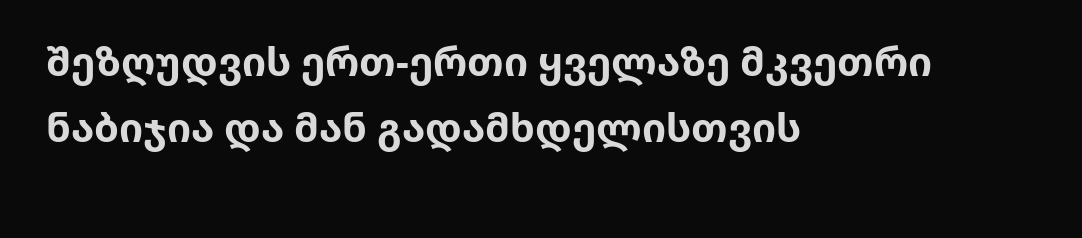შეზღუდვის ერთ-ერთი ყველაზე მკვეთრი ნაბიჯია და მან გადამხდელისთვის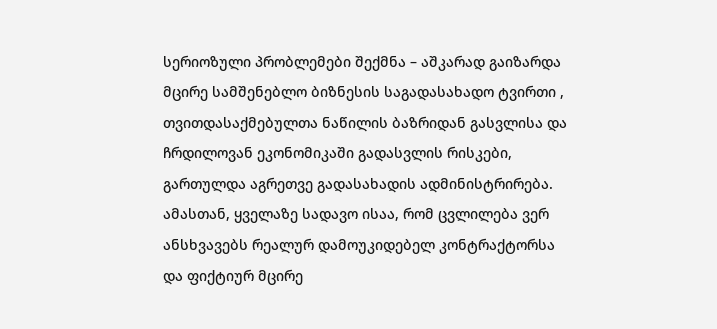სერიოზული პრობლემები შექმნა – აშკარად გაიზარდა მცირე სამშენებლო ბიზნესის საგადასახადო ტვირთი , თვითდასაქმებულთა ნაწილის ბაზრიდან გასვლისა და ჩრდილოვან ეკონომიკაში გადასვლის რისკები, გართულდა აგრეთვე გადასახადის ადმინისტრირება. ამასთან, ყველაზე სადავო ისაა, რომ ცვლილება ვერ ანსხვავებს რეალურ დამოუკიდებელ კონტრაქტორსა და ფიქტიურ მცირე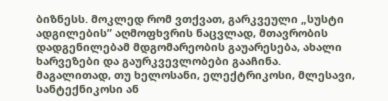ბიზნესს. მოკლედ რომ ვთქვათ, გარკვეული „სუსტი ადგილების” აღმოფხვრის ნაცვლად, მთავრობის დადგენილებამ მდგომარეობის გაუარესება, ახალი ხარვეზები და გაურკვევლობები გააჩინა.
მაგალითად, თუ ხელოსანი, ელექტრიკოსი, მლესავი, სანტექნიკოსი ან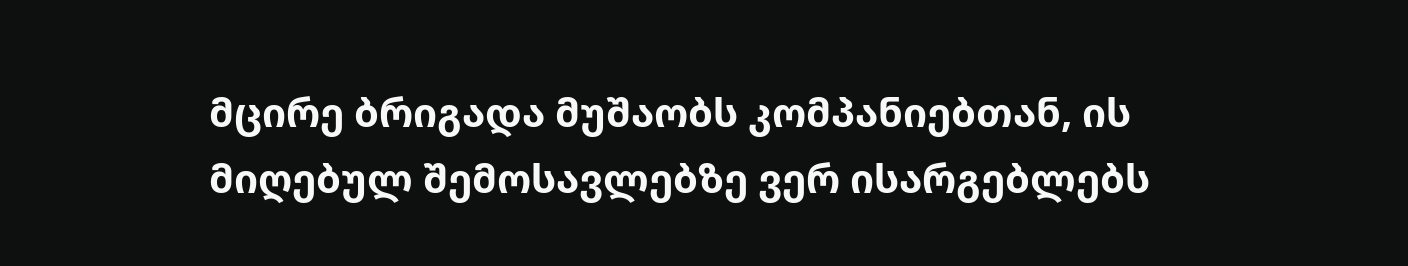მცირე ბრიგადა მუშაობს კომპანიებთან, ის მიღებულ შემოსავლებზე ვერ ისარგებლებს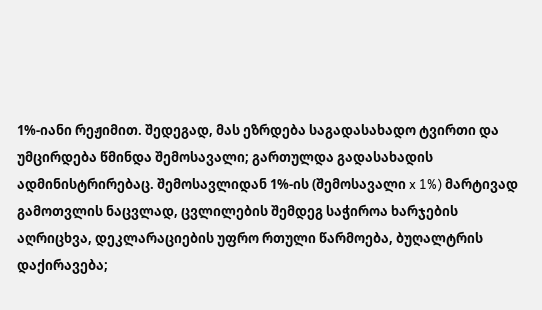1%-იანი რეჟიმით. შედეგად, მას ეზრდება საგადასახადო ტვირთი და უმცირდება წმინდა შემოსავალი; გართულდა გადასახადის ადმინისტრირებაც. შემოსავლიდან 1%-ის (შემოსავალი x 1%) მარტივად გამოთვლის ნაცვლად, ცვლილების შემდეგ საჭიროა ხარჯების აღრიცხვა, დეკლარაციების უფრო რთული წარმოება, ბუღალტრის დაქირავება;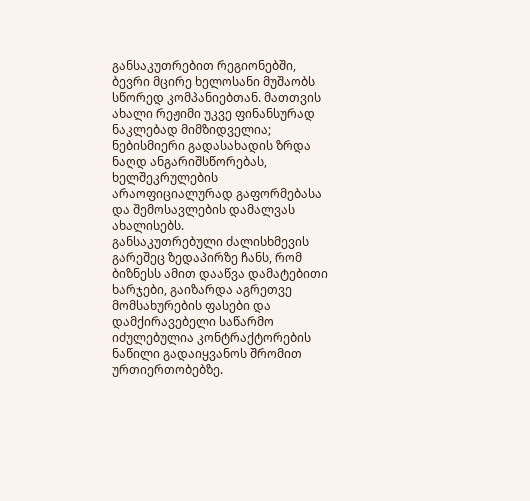განსაკუთრებით რეგიონებში, ბევრი მცირე ხელოსანი მუშაობს სწორედ კომპანიებთან. მათთვის ახალი რეჟიმი უკვე ფინანსურად ნაკლებად მიმზიდველია; ნებისმიერი გადასახადის ზრდა ნაღდ ანგარიშსწორებას, ხელშეკრულების არაოფიციალურად გაფორმებასა და შემოსავლების დამალვას ახალისებს.
განსაკუთრებული ძალისხმევის გარეშეც ზედაპირზე ჩანს, რომ ბიზნესს ამით დააწვა დამატებითი ხარჯები, გაიზარდა აგრეთვე მომსახურების ფასები და დამქირავებელი საწარმო იძულებულია კონტრაქტორების ნაწილი გადაიყვანოს შრომით ურთიერთობებზე.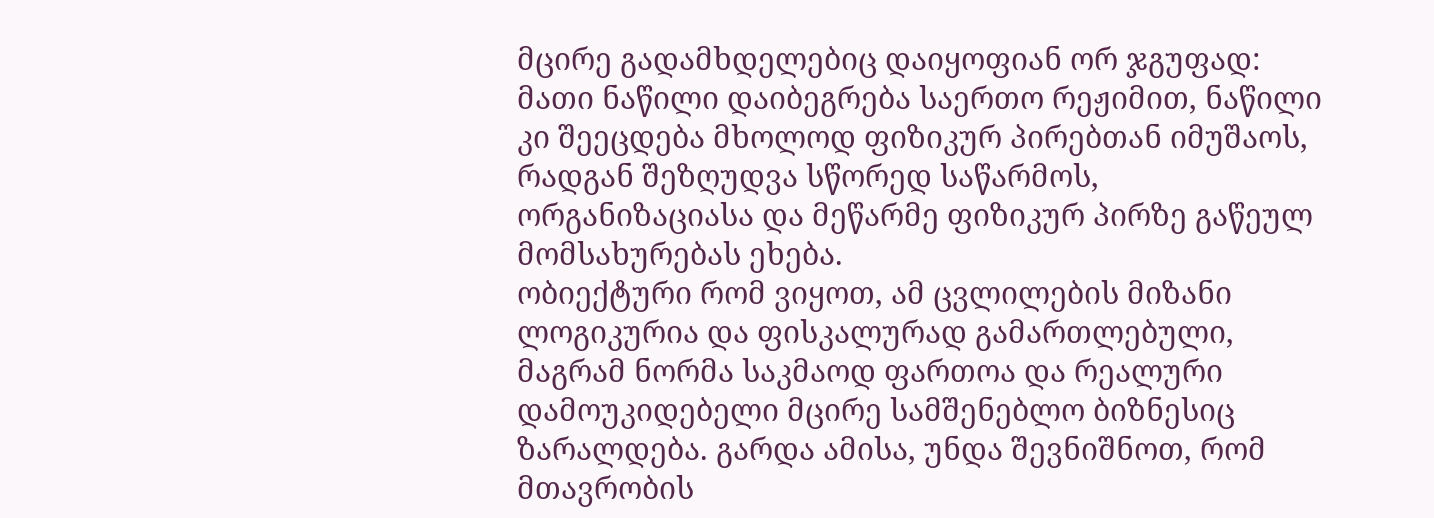მცირე გადამხდელებიც დაიყოფიან ორ ჯგუფად: მათი ნაწილი დაიბეგრება საერთო რეჟიმით, ნაწილი კი შეეცდება მხოლოდ ფიზიკურ პირებთან იმუშაოს, რადგან შეზღუდვა სწორედ საწარმოს, ორგანიზაციასა და მეწარმე ფიზიკურ პირზე გაწეულ მომსახურებას ეხება.
ობიექტური რომ ვიყოთ, ამ ცვლილების მიზანი ლოგიკურია და ფისკალურად გამართლებული, მაგრამ ნორმა საკმაოდ ფართოა და რეალური დამოუკიდებელი მცირე სამშენებლო ბიზნესიც ზარალდება. გარდა ამისა, უნდა შევნიშნოთ, რომ მთავრობის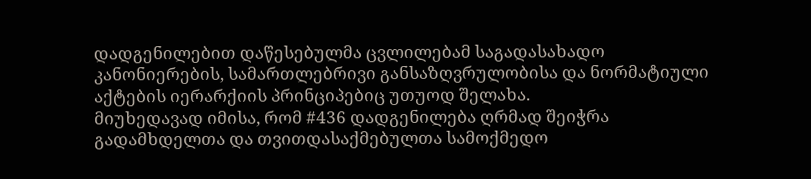დადგენილებით დაწესებულმა ცვლილებამ საგადასახადო კანონიერების, სამართლებრივი განსაზღვრულობისა და ნორმატიული აქტების იერარქიის პრინციპებიც უთუოდ შელახა.
მიუხედავად იმისა, რომ #436 დადგენილება ღრმად შეიჭრა გადამხდელთა და თვითდასაქმებულთა სამოქმედო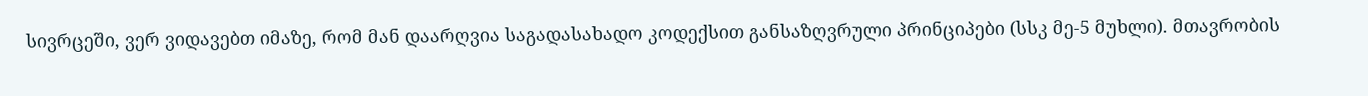სივრცეში, ვერ ვიდავებთ იმაზე, რომ მან დაარღვია საგადასახადო კოდექსით განსაზღვრული პრინციპები (სსკ მე-5 მუხლი). მთავრობის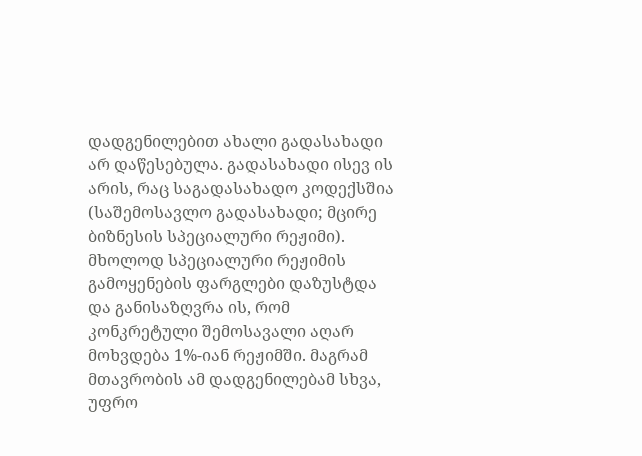დადგენილებით ახალი გადასახადი არ დაწესებულა. გადასახადი ისევ ის არის, რაც საგადასახადო კოდექსშია (საშემოსავლო გადასახადი; მცირე ბიზნესის სპეციალური რეჟიმი). მხოლოდ სპეციალური რეჟიმის გამოყენების ფარგლები დაზუსტდა და განისაზღვრა ის, რომ კონკრეტული შემოსავალი აღარ მოხვდება 1%-იან რეჟიმში. მაგრამ მთავრობის ამ დადგენილებამ სხვა, უფრო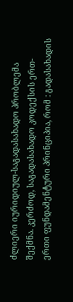ძლიერი იურიდიულ-საგადასახადო პრობლემა შექმნა. კერძოდ, საგადასახადო კოდექსის ერთ-ერთი ფუნდამენტური პრინციპია, რომ : გადასახადის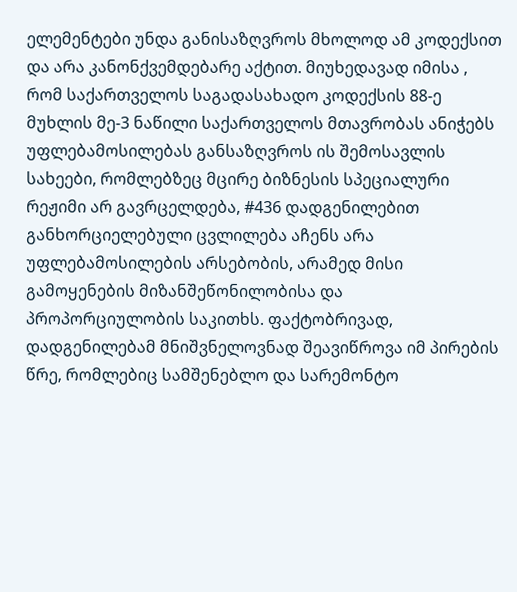ელემენტები უნდა განისაზღვროს მხოლოდ ამ კოდექსით და არა კანონქვემდებარე აქტით. მიუხედავად იმისა , რომ საქართველოს საგადასახადო კოდექსის 88-ე მუხლის მე-3 ნაწილი საქართველოს მთავრობას ანიჭებს უფლებამოსილებას განსაზღვროს ის შემოსავლის სახეები, რომლებზეც მცირე ბიზნესის სპეციალური რეჟიმი არ გავრცელდება, #436 დადგენილებით განხორციელებული ცვლილება აჩენს არა უფლებამოსილების არსებობის, არამედ მისი გამოყენების მიზანშეწონილობისა და პროპორციულობის საკითხს. ფაქტობრივად, დადგენილებამ მნიშვნელოვნად შეავიწროვა იმ პირების წრე, რომლებიც სამშენებლო და სარემონტო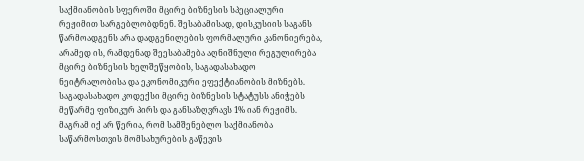საქმიანობის სფეროში მცირე ბიზნესის სპეციალური რეჟიმით სარგებლობდნენ. შესაბამისად, დისკუსიის საგანს წარმოადგენს არა დადგენილების ფორმალური კანონიერება, არამედ ის, რამდენად შეესაბამება აღნიშნული რეგულირება მცირე ბიზნესის ხელშეწყობის, საგადასახადო ნეიტრალობისა და ეკონომიკური ეფექტიანობის მიზნებს.
საგადასახადო კოდექსი მცირე ბიზნესის სტატუსს ანიჭებს მეწარმე ფიზიკურ პირს და განსაზღვრავს 1% იან რეჟიმს. მაგრამ იქ არ წერია, რომ სამშენებლო საქმიანობა საწარმოსთვის მომსახურების გაწევის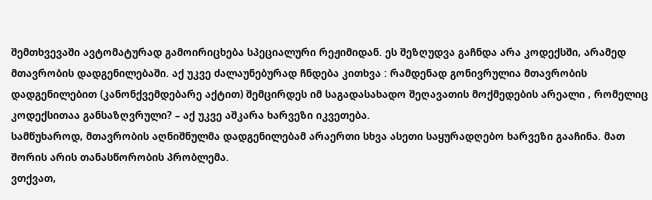შემთხვევაში ავტომატურად გამოირიცხება სპეციალური რეჟიმიდან. ეს შეზღუდვა გაჩნდა არა კოდექსში, არამედ მთავრობის დადგენილებაში. აქ უკვე ძალაუნებურად ჩნდება კითხვა : რამდენად გონივრულია მთავრობის დადგენილებით (კანონქვემდებარე აქტით) შემცირდეს იმ საგადასახადო შეღავათის მოქმედების არეალი , რომელიც კოდექსითაა განსაზღვრული? – აქ უკვე აშკარა ხარვეზი იკვეთება.
სამწუხაროდ, მთავრობის აღნიშნულმა დადგენილებამ არაერთი სხვა ასეთი საყურადღებო ხარვეზი გააჩინა. მათ შორის არის თანასწორობის პრობლემა.
ვთქვათ,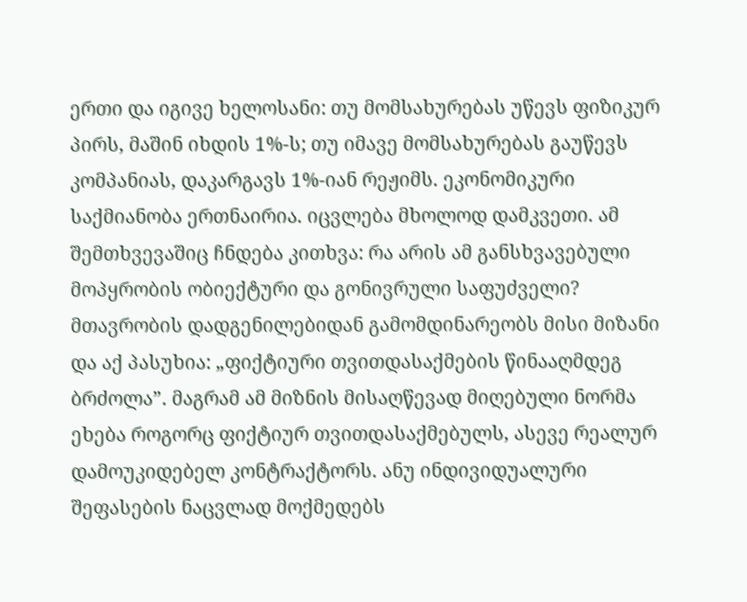ერთი და იგივე ხელოსანი: თუ მომსახურებას უწევს ფიზიკურ პირს, მაშინ იხდის 1%-ს; თუ იმავე მომსახურებას გაუწევს კომპანიას, დაკარგავს 1%-იან რეჟიმს. ეკონომიკური საქმიანობა ერთნაირია. იცვლება მხოლოდ დამკვეთი. ამ შემთხვევაშიც ჩნდება კითხვა: რა არის ამ განსხვავებული მოპყრობის ობიექტური და გონივრული საფუძველი? მთავრობის დადგენილებიდან გამომდინარეობს მისი მიზანი და აქ პასუხია: „ფიქტიური თვითდასაქმების წინააღმდეგ ბრძოლა”. მაგრამ ამ მიზნის მისაღწევად მიღებული ნორმა ეხება როგორც ფიქტიურ თვითდასაქმებულს, ასევე რეალურ დამოუკიდებელ კონტრაქტორს. ანუ ინდივიდუალური შეფასების ნაცვლად მოქმედებს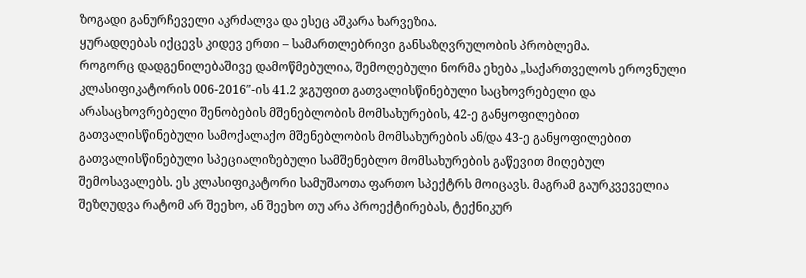ზოგადი განურჩეველი აკრძალვა და ესეც აშკარა ხარვეზია.
ყურადღებას იქცევს კიდევ ერთი – სამართლებრივი განსაზღვრულობის პრობლემა.
როგორც დადგენილებაშივე დამოწმებულია, შემოღებული ნორმა ეხება „საქართველოს ეროვნული კლასიფიკატორის 006-2016″-ის 41.2 ჯგუფით გათვალისწინებული საცხოვრებელი და არასაცხოვრებელი შენობების მშენებლობის მომსახურების, 42-ე განყოფილებით გათვალისწინებული სამოქალაქო მშენებლობის მომსახურების ან/და 43-ე განყოფილებით გათვალისწინებული სპეციალიზებული სამშენებლო მომსახურების გაწევით მიღებულ შემოსავალებს. ეს კლასიფიკატორი სამუშაოთა ფართო სპექტრს მოიცავს. მაგრამ გაურკვეველია შეზღუდვა რატომ არ შეეხო, ან შეეხო თუ არა პროექტირებას, ტექნიკურ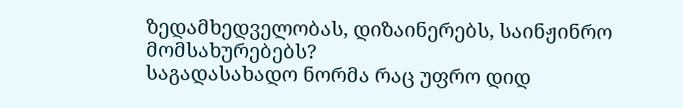ზედამხედველობას, დიზაინერებს, საინჟინრო მომსახურებებს?
საგადასახადო ნორმა რაც უფრო დიდ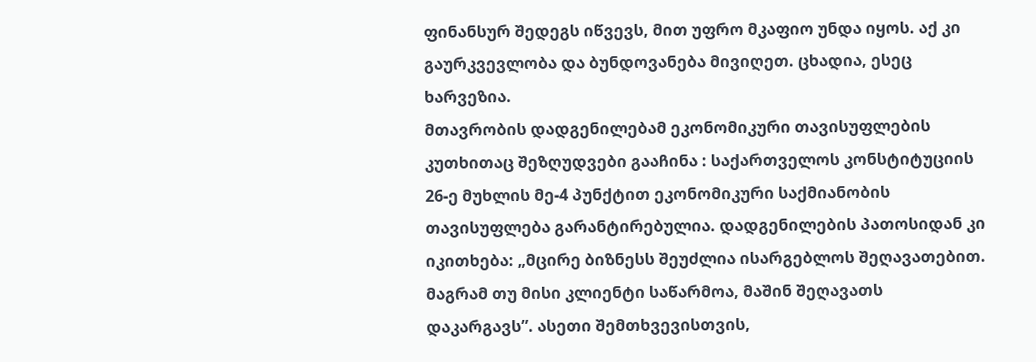ფინანსურ შედეგს იწვევს, მით უფრო მკაფიო უნდა იყოს. აქ კი გაურკვევლობა და ბუნდოვანება მივიღეთ. ცხადია, ესეც ხარვეზია.
მთავრობის დადგენილებამ ეკონომიკური თავისუფლების კუთხითაც შეზღუდვები გააჩინა : საქართველოს კონსტიტუციის 26-ე მუხლის მე-4 პუნქტით ეკონომიკური საქმიანობის თავისუფლება გარანტირებულია. დადგენილების პათოსიდან კი იკითხება: „მცირე ბიზნესს შეუძლია ისარგებლოს შეღავათებით. მაგრამ თუ მისი კლიენტი საწარმოა, მაშინ შეღავათს დაკარგავს”. ასეთი შემთხვევისთვის,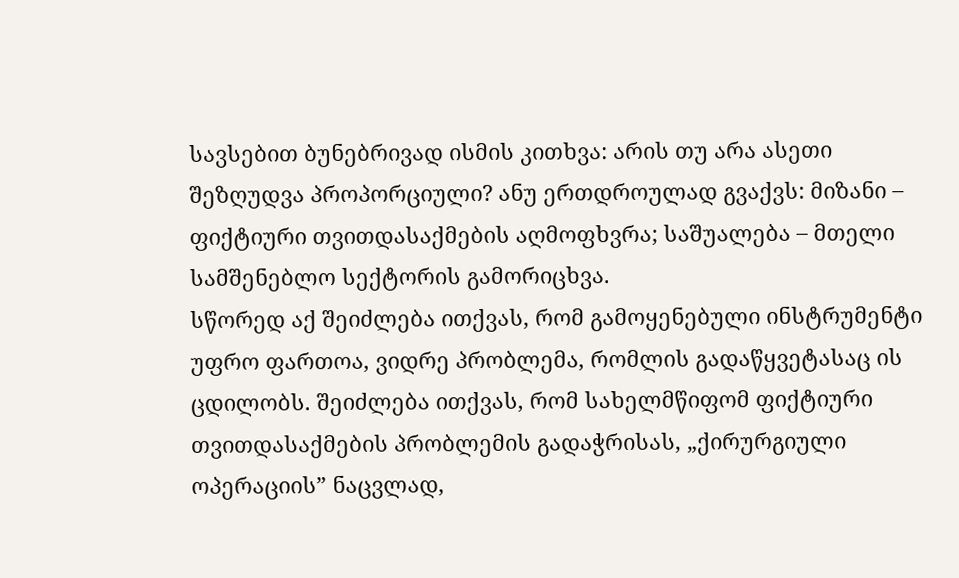სავსებით ბუნებრივად ისმის კითხვა: არის თუ არა ასეთი შეზღუდვა პროპორციული? ანუ ერთდროულად გვაქვს: მიზანი – ფიქტიური თვითდასაქმების აღმოფხვრა; საშუალება – მთელი სამშენებლო სექტორის გამორიცხვა.
სწორედ აქ შეიძლება ითქვას, რომ გამოყენებული ინსტრუმენტი უფრო ფართოა, ვიდრე პრობლემა, რომლის გადაწყვეტასაც ის ცდილობს. შეიძლება ითქვას, რომ სახელმწიფომ ფიქტიური თვითდასაქმების პრობლემის გადაჭრისას, „ქირურგიული ოპერაციის” ნაცვლად,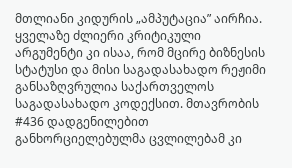მთლიანი კიდურის „ამპუტაცია” აირჩია. ყველაზე ძლიერი კრიტიკული არგუმენტი კი ისაა, რომ მცირე ბიზნესის სტატუსი და მისი საგადასახადო რეჟიმი განსაზღვრულია საქართველოს საგადასახადო კოდექსით. მთავრობის #436 დადგენილებით განხორციელებულმა ცვლილებამ კი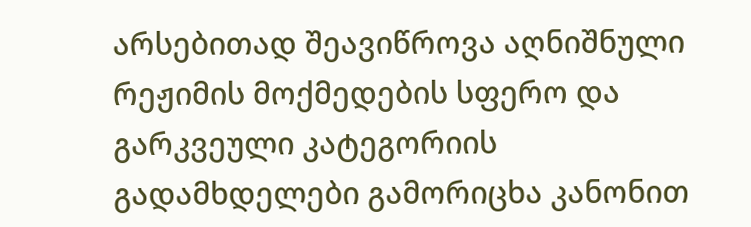არსებითად შეავიწროვა აღნიშნული რეჟიმის მოქმედების სფერო და გარკვეული კატეგორიის გადამხდელები გამორიცხა კანონით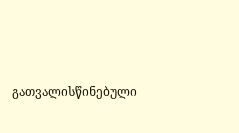გათვალისწინებული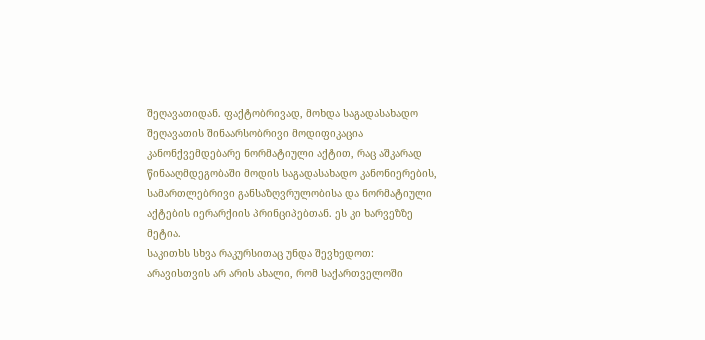შეღავათიდან. ფაქტობრივად, მოხდა საგადასახადო შეღავათის შინაარსობრივი მოდიფიკაცია კანონქვემდებარე ნორმატიული აქტით, რაც აშკარად წინააღმდეგობაში მოდის საგადასახადო კანონიერების, სამართლებრივი განსაზღვრულობისა და ნორმატიული აქტების იერარქიის პრინციპებთან. ეს კი ხარვეზზე მეტია.
საკითხს სხვა რაკურსითაც უნდა შევხედოთ: არავისთვის არ არის ახალი, რომ საქართველოში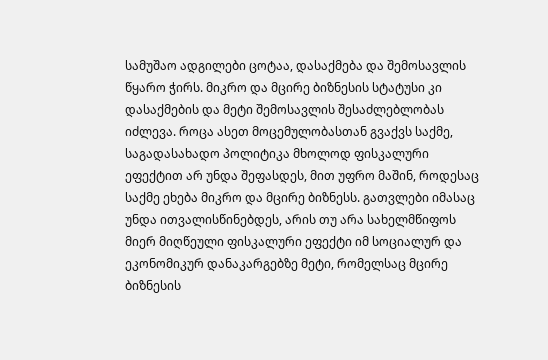სამუშაო ადგილები ცოტაა, დასაქმება და შემოსავლის წყარო ჭირს. მიკრო და მცირე ბიზნესის სტატუსი კი დასაქმების და მეტი შემოსავლის შესაძლებლობას იძლევა. როცა ასეთ მოცემულობასთან გვაქვს საქმე, საგადასახადო პოლიტიკა მხოლოდ ფისკალური ეფექტით არ უნდა შეფასდეს, მით უფრო მაშინ, როდესაც საქმე ეხება მიკრო და მცირე ბიზნესს. გათვლები იმასაც უნდა ითვალისწინებდეს, არის თუ არა სახელმწიფოს მიერ მიღწეული ფისკალური ეფექტი იმ სოციალურ და ეკონომიკურ დანაკარგებზე მეტი, რომელსაც მცირე ბიზნესის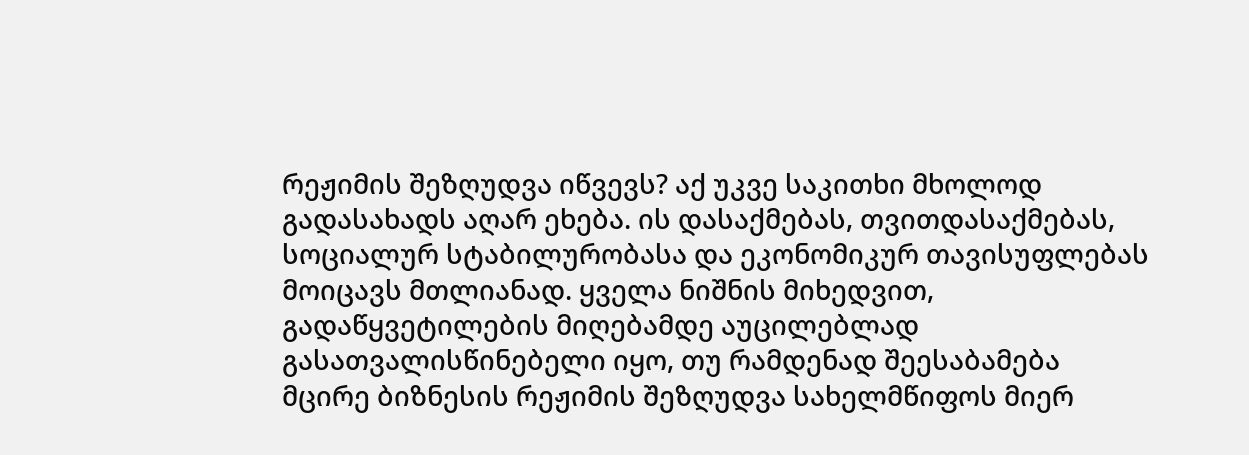რეჟიმის შეზღუდვა იწვევს? აქ უკვე საკითხი მხოლოდ გადასახადს აღარ ეხება. ის დასაქმებას, თვითდასაქმებას, სოციალურ სტაბილურობასა და ეკონომიკურ თავისუფლებას მოიცავს მთლიანად. ყველა ნიშნის მიხედვით, გადაწყვეტილების მიღებამდე აუცილებლად გასათვალისწინებელი იყო, თუ რამდენად შეესაბამება მცირე ბიზნესის რეჟიმის შეზღუდვა სახელმწიფოს მიერ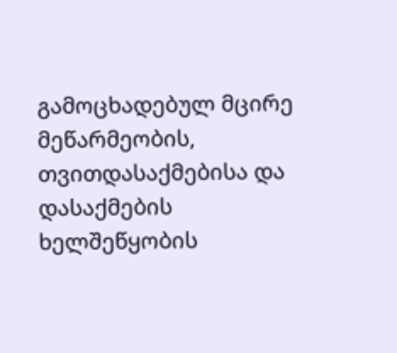გამოცხადებულ მცირე მეწარმეობის, თვითდასაქმებისა და დასაქმების ხელშეწყობის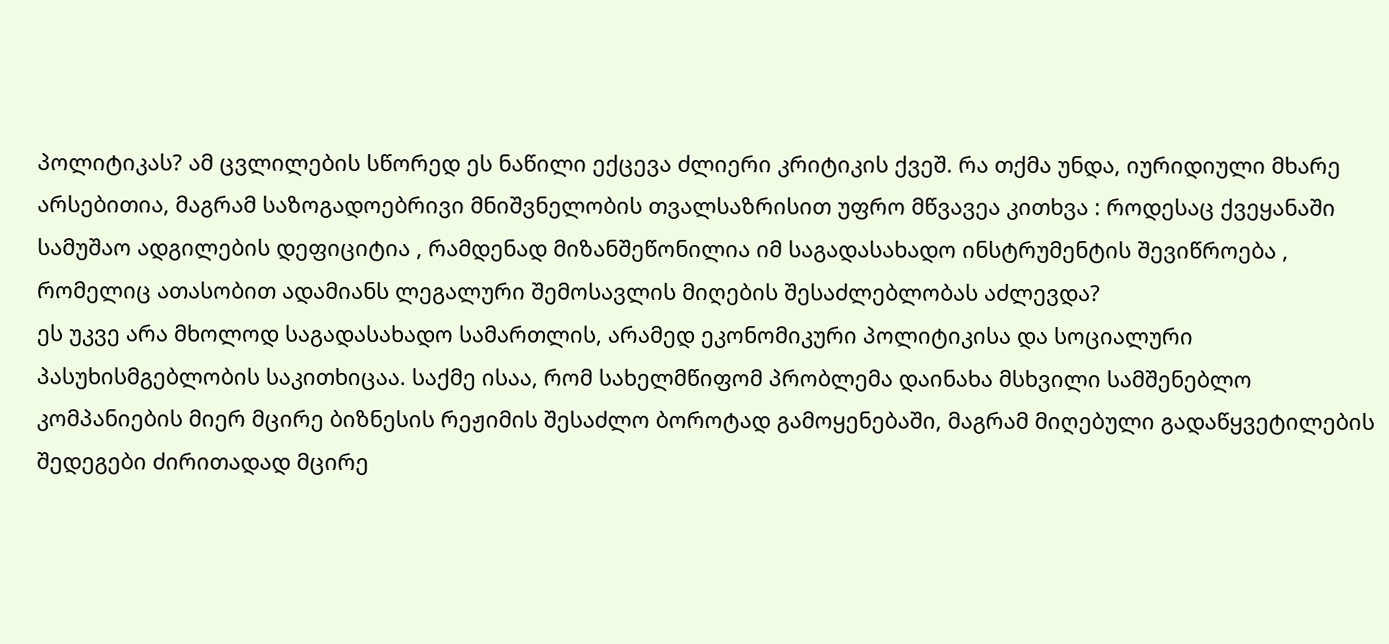პოლიტიკას? ამ ცვლილების სწორედ ეს ნაწილი ექცევა ძლიერი კრიტიკის ქვეშ. რა თქმა უნდა, იურიდიული მხარე არსებითია, მაგრამ საზოგადოებრივი მნიშვნელობის თვალსაზრისით უფრო მწვავეა კითხვა : როდესაც ქვეყანაში სამუშაო ადგილების დეფიციტია , რამდენად მიზანშეწონილია იმ საგადასახადო ინსტრუმენტის შევიწროება , რომელიც ათასობით ადამიანს ლეგალური შემოსავლის მიღების შესაძლებლობას აძლევდა?
ეს უკვე არა მხოლოდ საგადასახადო სამართლის, არამედ ეკონომიკური პოლიტიკისა და სოციალური პასუხისმგებლობის საკითხიცაა. საქმე ისაა, რომ სახელმწიფომ პრობლემა დაინახა მსხვილი სამშენებლო კომპანიების მიერ მცირე ბიზნესის რეჟიმის შესაძლო ბოროტად გამოყენებაში, მაგრამ მიღებული გადაწყვეტილების შედეგები ძირითადად მცირე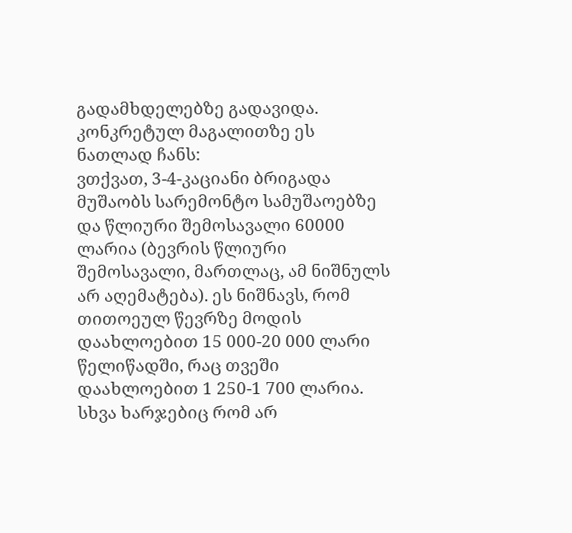გადამხდელებზე გადავიდა. კონკრეტულ მაგალითზე ეს ნათლად ჩანს:
ვთქვათ, 3-4-კაციანი ბრიგადა მუშაობს სარემონტო სამუშაოებზე და წლიური შემოსავალი 60000 ლარია (ბევრის წლიური შემოსავალი, მართლაც, ამ ნიშნულს არ აღემატება). ეს ნიშნავს, რომ თითოეულ წევრზე მოდის დაახლოებით 15 000-20 000 ლარი წელიწადში, რაც თვეში დაახლოებით 1 250-1 700 ლარია. სხვა ხარჯებიც რომ არ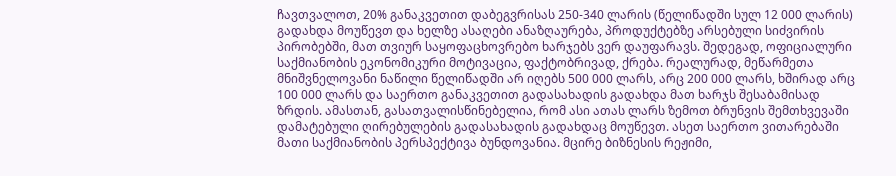ჩავთვალოთ, 20% განაკვეთით დაბეგვრისას 250-340 ლარის (წელიწადში სულ 12 000 ლარის) გადახდა მოუწევთ და ხელზე ასაღები ანაზღაურება, პროდუქტებზე არსებული სიძვირის პირობებში, მათ თვიურ საყოფაცხოვრებო ხარჯებს ვერ დაუფარავს. შედეგად, ოფიციალური საქმიანობის ეკონომიკური მოტივაცია, ფაქტობრივად, ქრება. რეალურად, მეწარმეთა მნიშვნელოვანი ნაწილი წელიწადში არ იღებს 500 000 ლარს, არც 200 000 ლარს, ხშირად არც 100 000 ლარს და საერთო განაკვეთით გადასახადის გადახდა მათ ხარჯს შესაბამისად ზრდის. ამასთან, გასათვალისწინებელია, რომ ასი ათას ლარს ზემოთ ბრუნვის შემთხვევაში დამატებული ღირებულების გადასახადის გადახდაც მოუწევთ. ასეთ საერთო ვითარებაში მათი საქმიანობის პერსპექტივა ბუნდოვანია. მცირე ბიზნესის რეჟიმი,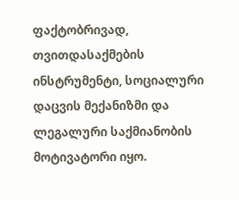ფაქტობრივად, თვითდასაქმების ინსტრუმენტი, სოციალური დაცვის მექანიზმი და ლეგალური საქმიანობის მოტივატორი იყო.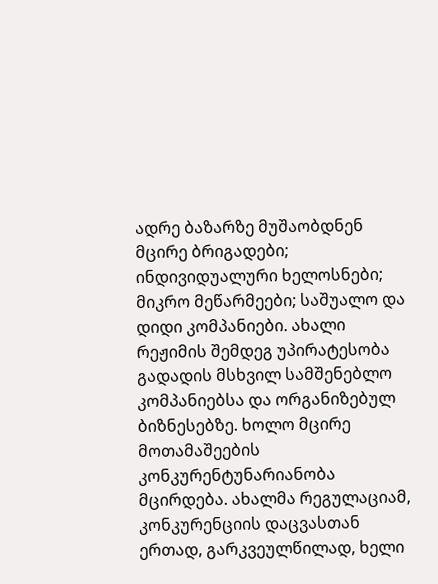ადრე ბაზარზე მუშაობდნენ მცირე ბრიგადები; ინდივიდუალური ხელოსნები; მიკრო მეწარმეები; საშუალო და დიდი კომპანიები. ახალი რეჟიმის შემდეგ უპირატესობა გადადის მსხვილ სამშენებლო კომპანიებსა და ორგანიზებულ ბიზნესებზე. ხოლო მცირე მოთამაშეების კონკურენტუნარიანობა მცირდება. ახალმა რეგულაციამ, კონკურენციის დაცვასთან ერთად, გარკვეულწილად, ხელი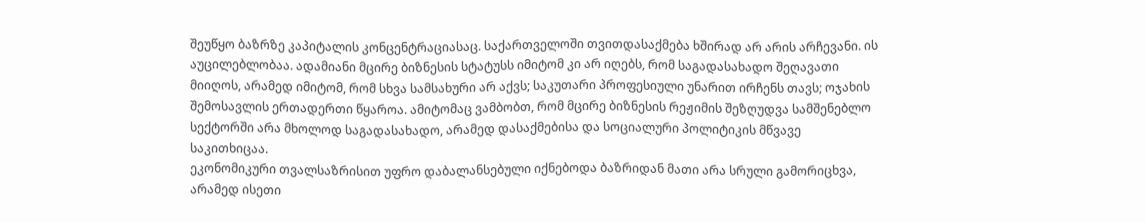შეუწყო ბაზრზე კაპიტალის კონცენტრაციასაც. საქართველოში თვითდასაქმება ხშირად არ არის არჩევანი. ის აუცილებლობაა. ადამიანი მცირე ბიზნესის სტატუსს იმიტომ კი არ იღებს, რომ საგადასახადო შეღავათი მიიღოს, არამედ იმიტომ, რომ სხვა სამსახური არ აქვს; საკუთარი პროფესიული უნარით ირჩენს თავს; ოჯახის შემოსავლის ერთადერთი წყაროა. ამიტომაც ვამბობთ, რომ მცირე ბიზნესის რეჟიმის შეზღუდვა სამშენებლო სექტორში არა მხოლოდ საგადასახადო, არამედ დასაქმებისა და სოციალური პოლიტიკის მწვავე საკითხიცაა.
ეკონომიკური თვალსაზრისით უფრო დაბალანსებული იქნებოდა ბაზრიდან მათი არა სრული გამორიცხვა, არამედ ისეთი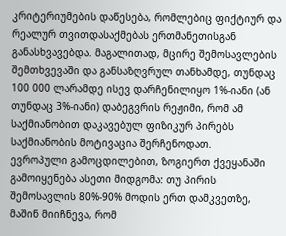კრიტერიუმების დაწესება, რომლებიც ფიქტიურ და რეალურ თვითდასაქმებას ერთმანეთისგან განასხვავებდა. მაგალითად, მცირე შემოსავლების შემთხვევაში და განსაზღვრულ თანხამდე, თუნდაც 100 000 ლარამდე ისევ დარჩენილიყო 1%-იანი (ან თუნდაც 3%-იანი) დაბეგვრის რეჟიმი, რომ ამ საქმიანობით დაკავებულ ფიზიკურ პირებს საქმიანობის მოტივაცია შერჩენოდათ.
ევროპული გამოცდილებით, ზოგიერთ ქვეყანაში გამოიყენება ასეთი მიდგომა: თუ პირის შემოსავლის 80%-90% მოდის ერთ დამკვეთზე, მაშინ მიიჩნევა, რომ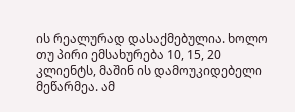ის რეალურად დასაქმებულია. ხოლო თუ პირი ემსახურება 10, 15, 20 კლიენტს, მაშინ ის დამოუკიდებელი მეწარმეა. ამ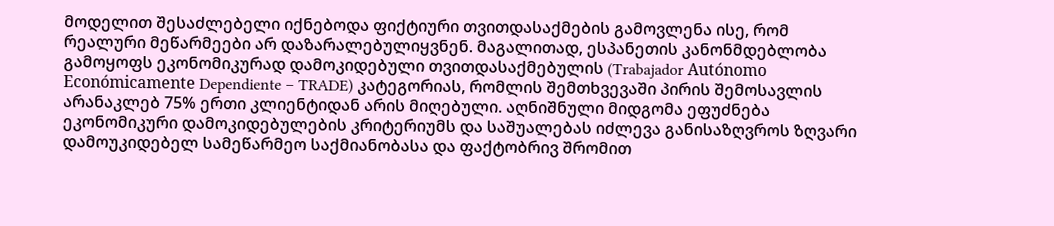მოდელით შესაძლებელი იქნებოდა ფიქტიური თვითდასაქმების გამოვლენა ისე, რომ რეალური მეწარმეები არ დაზარალებულიყვნენ. მაგალითად, ესპანეთის კანონმდებლობა გამოყოფს ეკონომიკურად დამოკიდებული თვითდასაქმებულის (Trabajador Autónomo Económicamente Dependiente – TRADE) კატეგორიას, რომლის შემთხვევაში პირის შემოსავლის არანაკლებ 75% ერთი კლიენტიდან არის მიღებული. აღნიშნული მიდგომა ეფუძნება ეკონომიკური დამოკიდებულების კრიტერიუმს და საშუალებას იძლევა განისაზღვროს ზღვარი დამოუკიდებელ სამეწარმეო საქმიანობასა და ფაქტობრივ შრომით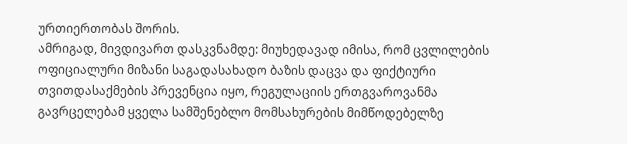ურთიერთობას შორის.
ამრიგად, მივდივართ დასკვნამდე: მიუხედავად იმისა, რომ ცვლილების ოფიციალური მიზანი საგადასახადო ბაზის დაცვა და ფიქტიური თვითდასაქმების პრევენცია იყო, რეგულაციის ერთგვაროვანმა გავრცელებამ ყველა სამშენებლო მომსახურების მიმწოდებელზე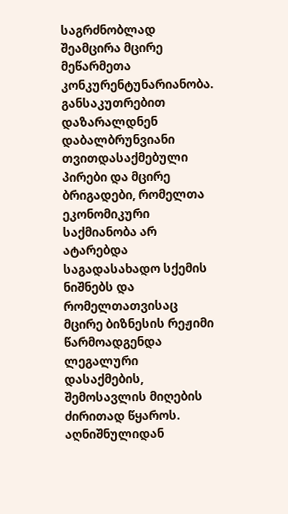საგრძნობლად შეამცირა მცირე მეწარმეთა კონკურენტუნარიანობა. განსაკუთრებით დაზარალდნენ დაბალბრუნვიანი თვითდასაქმებული პირები და მცირე ბრიგადები, რომელთა ეკონომიკური საქმიანობა არ ატარებდა საგადასახადო სქემის ნიშნებს და რომელთათვისაც მცირე ბიზნესის რეჟიმი წარმოადგენდა ლეგალური დასაქმების, შემოსავლის მიღების ძირითად წყაროს.
აღნიშნულიდან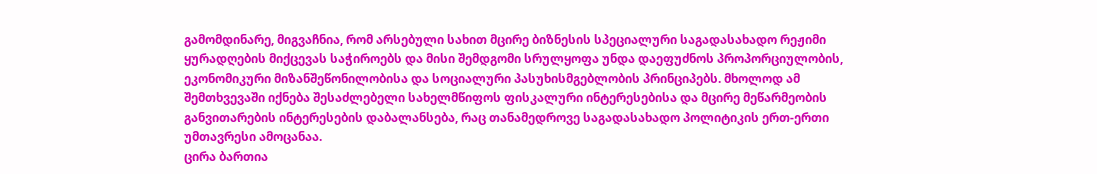გამომდინარე, მიგვაჩნია, რომ არსებული სახით მცირე ბიზნესის სპეციალური საგადასახადო რეჟიმი ყურადღების მიქცევას საჭიროებს და მისი შემდგომი სრულყოფა უნდა დაეფუძნოს პროპორციულობის, ეკონომიკური მიზანშეწონილობისა და სოციალური პასუხისმგებლობის პრინციპებს. მხოლოდ ამ შემთხვევაში იქნება შესაძლებელი სახელმწიფოს ფისკალური ინტერესებისა და მცირე მეწარმეობის განვითარების ინტერესების დაბალანსება, რაც თანამედროვე საგადასახადო პოლიტიკის ერთ-ერთი უმთავრესი ამოცანაა.
ცირა ბართია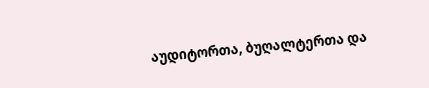აუდიტორთა, ბუღალტერთა და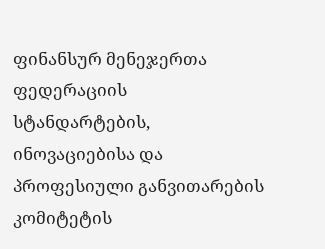ფინანსურ მენეჯერთა ფედერაციის სტანდარტების, ინოვაციებისა და პროფესიული განვითარების კომიტეტის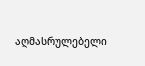აღმასრულებელი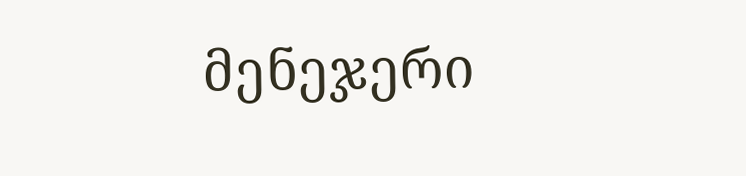მენეჯერი